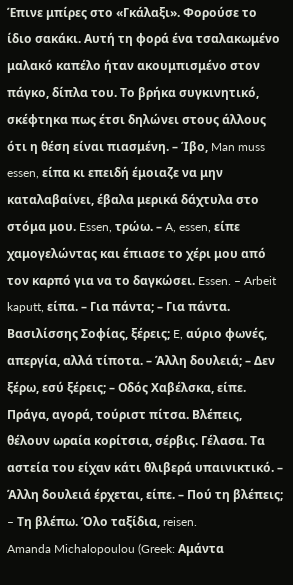Έπινε μπίρες στο «Γκάλαξι». Φορούσε το ίδιο σακάκι. Aυτή τη φορά ένα τσαλακωμένο μαλακό καπέλο ήταν ακουμπισμένο στον πάγκο, δίπλα του. Tο βρήκα συγκινητικό, σκέφτηκα πως έτσι δηλώνει στους άλλους ότι η θέση είναι πιασμένη. – Ίβο, Man muss essen, είπα κι επειδή έμοιαζε να μην καταλαβαίνει, έβαλα μερικά δάχτυλα στο στόμα μου. Essen, τρώω. – A, essen, είπε χαμογελώντας και έπιασε το χέρι μου από τον καρπό για να το δαγκώσει. Essen. – Arbeit kaputt, είπα. – Για πάντα; – Για πάντα. Bασιλίσσης Σοφίας, ξέρεις; E, αύριο φωνές, απεργία, αλλά τίποτα. – Άλλη δουλειά; – Δεν ξέρω, εσύ ξέρεις; – Oδός Xαβέλσκα, είπε. Πράγα, αγορά, τούριστ πίτσα. Bλέπεις, θέλουν ωραία κορίτσια, σέρβις. Γέλασα. Tα αστεία του είχαν κάτι θλιβερά υπαινικτικό. – Άλλη δουλειά έρχεται, είπε. – Πού τη βλέπεις; – Tη βλέπω. Όλο ταξίδια, reisen.
Amanda Michalopoulou (Greek: Αμάντα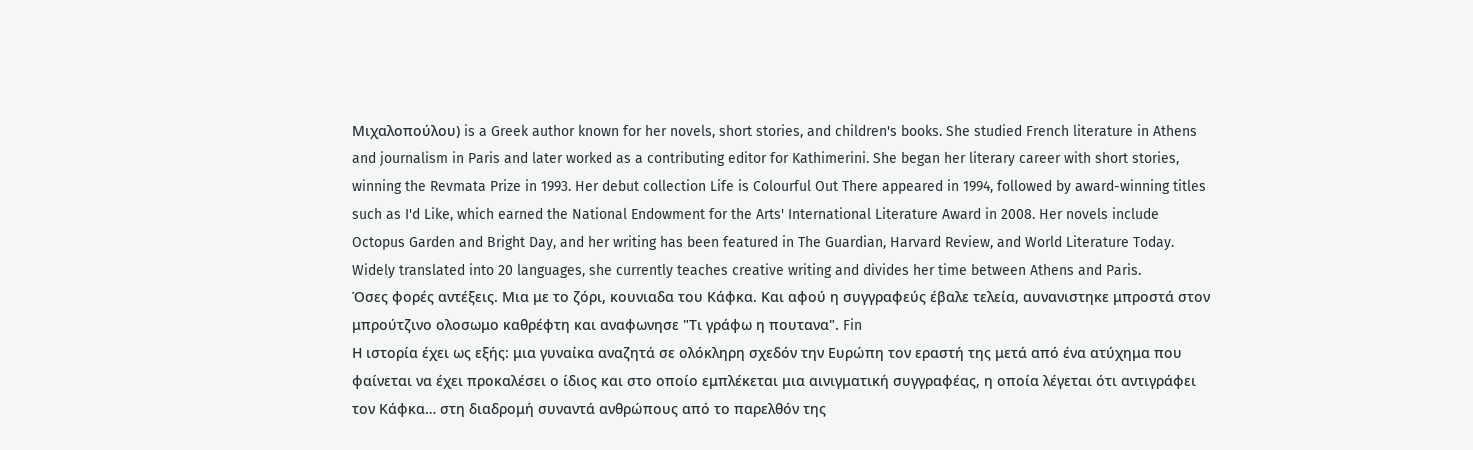Μιχαλοπούλου) is a Greek author known for her novels, short stories, and children's books. She studied French literature in Athens and journalism in Paris and later worked as a contributing editor for Kathimerini. She began her literary career with short stories, winning the Revmata Prize in 1993. Her debut collection Life is Colourful Out There appeared in 1994, followed by award-winning titles such as I'd Like, which earned the National Endowment for the Arts' International Literature Award in 2008. Her novels include Octopus Garden and Bright Day, and her writing has been featured in The Guardian, Harvard Review, and World Literature Today. Widely translated into 20 languages, she currently teaches creative writing and divides her time between Athens and Paris.
Όσες φορές αντέξεις. Μια με το ζόρι, κουνιαδα του Κάφκα. Και αφού η συγγραφεύς έβαλε τελεία, αυνανιστηκε μπροστά στον μπρούτζινο ολοσωμο καθρέφτη και αναφωνησε "Τι γράφω η πουτανα". Fin
Η ιστορία έχει ως εξής: μια γυναίκα αναζητά σε ολόκληρη σχεδόν την Ευρώπη τον εραστή της μετά από ένα ατύχημα που φαίνεται να έχει προκαλέσει ο ίδιος και στο οποίο εμπλέκεται μια αινιγματική συγγραφέας, η οποία λέγεται ότι αντιγράφει τον Κάφκα… στη διαδρομή συναντά ανθρώπους από το παρελθόν της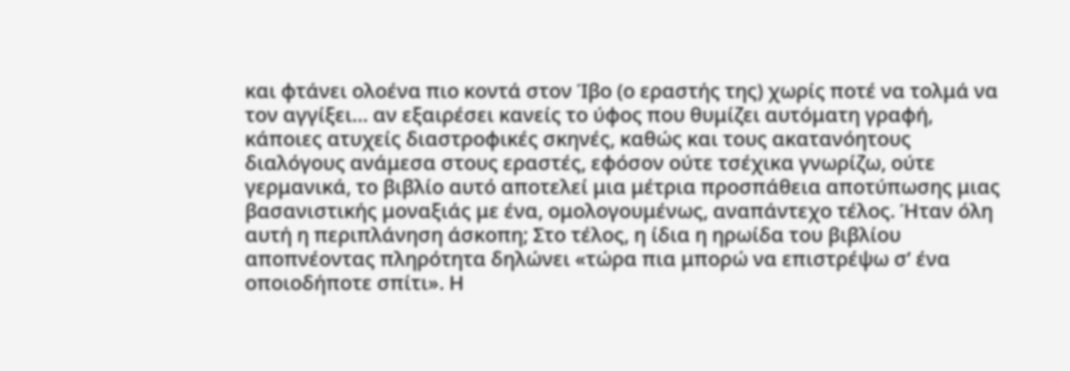και φτάνει ολοένα πιο κοντά στον Ίβο (ο εραστής της) χωρίς ποτέ να τολμά να τον αγγίξει… αν εξαιρέσει κανείς το ύφος που θυμίζει αυτόματη γραφή, κάποιες ατυχείς διαστροφικές σκηνές, καθώς και τους ακατανόητους διαλόγους ανάμεσα στους εραστές, εφόσον ούτε τσέχικα γνωρίζω, ούτε γερμανικά, το βιβλίο αυτό αποτελεί μια μέτρια προσπάθεια αποτύπωσης μιας βασανιστικής μοναξιάς με ένα, ομολογουμένως, αναπάντεχο τέλος. Ήταν όλη αυτή η περιπλάνηση άσκοπη; Στο τέλος, η ίδια η ηρωίδα του βιβλίου αποπνέοντας πληρότητα δηλώνει «τώρα πια μπορώ να επιστρέψω σ’ ένα οποιοδήποτε σπίτι». Η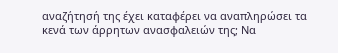αναζήτησή της έχει καταφέρει να αναπληρώσει τα κενά των άρρητων ανασφαλειών της; Να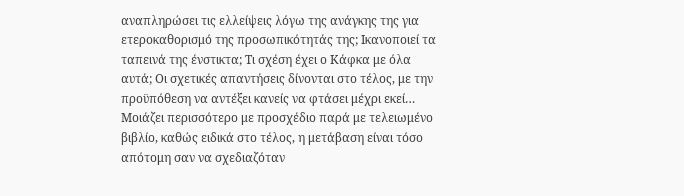αναπληρώσει τις ελλείψεις λόγω της ανάγκης της για ετεροκαθορισμό της προσωπικότητάς της; Ικανοποιεί τα ταπεινά της ένστικτα; Τι σχέση έχει ο Κάφκα με όλα αυτά; Οι σχετικές απαντήσεις δίνονται στο τέλος, με την προϋπόθεση να αντέξει κανείς να φτάσει μέχρι εκεί…
Μοιάζει περισσότερο με προσχέδιο παρά με τελειωμένο βιβλίο, καθώς ειδικά στο τέλος, η μετάβαση είναι τόσο απότομη σαν να σχεδιαζόταν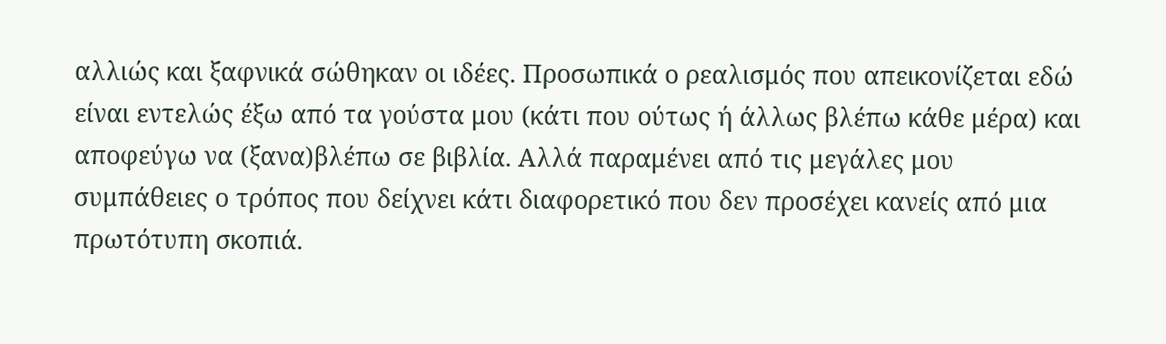αλλιώς και ξαφνικά σώθηκαν οι ιδέες. Προσωπικά ο ρεαλισμός που απεικονίζεται εδώ είναι εντελώς έξω από τα γούστα μου (κάτι που ούτως ή άλλως βλέπω κάθε μέρα) και αποφεύγω να (ξανα)βλέπω σε βιβλία. Αλλά παραμένει από τις μεγάλες μου συμπάθειες ο τρόπος που δείχνει κάτι διαφορετικό που δεν προσέχει κανείς από μια πρωτότυπη σκοπιά.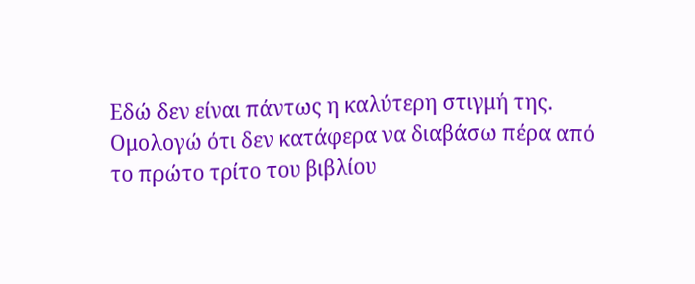Εδώ δεν είναι πάντως η καλύτερη στιγμή της.
Ομολογώ ότι δεν κατάφερα να διαβάσω πέρα από το πρώτο τρίτο του βιβλίου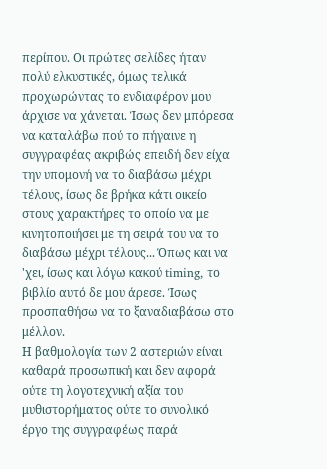περίπου. Οι πρώτες σελίδες ήταν πολύ ελκυστικές, όμως τελικά προχωρώντας το ενδιαφέρον μου άρχισε να χάνεται. Ίσως δεν μπόρεσα να καταλάβω πού το πήγαινε η συγγραφέας ακριβώς επειδή δεν είχα την υπομονή να το διαβάσω μέχρι τέλους, ίσως δε βρήκα κάτι οικείο στους χαρακτήρες το οποίο να με κινητοποιήσει με τη σειρά του να το διαβάσω μέχρι τέλους... Όπως και να 'χει, ίσως και λόγω κακού timing, το βιβλίο αυτό δε μου άρεσε. Ίσως προσπαθήσω να το ξαναδιαβάσω στο μέλλον.
Η βαθμολογία των 2 αστεριών είναι καθαρά προσωπική και δεν αφορά ούτε τη λογοτεχνική αξία του μυθιστορήματος ούτε το συνολικό έργο της συγγραφέως παρά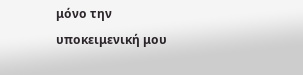μόνο την υποκειμενική μου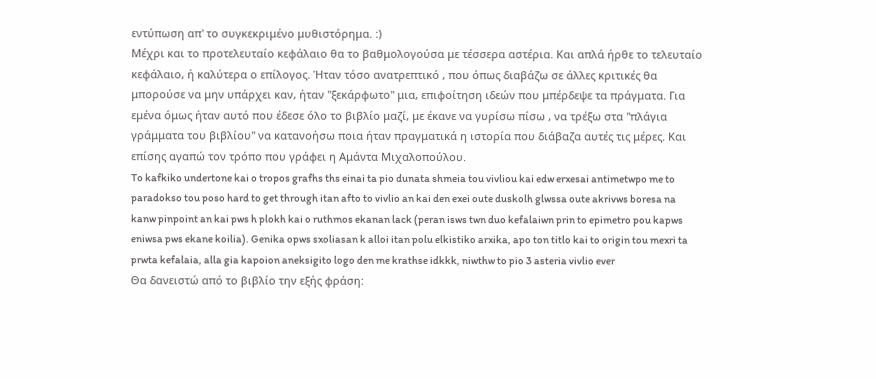εντύπωση απ' το συγκεκριμένο μυθιστόρημα. :)
Μέχρι και το προτελευταίο κεφάλαιο θα το βαθμολογούσα με τέσσερα αστέρια. Και απλά ήρθε το τελευταίο κεφάλαιο, ή καλύτερα ο επίλογος. Ήταν τόσο ανατρεπτικό , που όπως διαβάζω σε άλλες κριτικές θα μπορούσε να μην υπάρχει καν, ήταν "ξεκάρφωτο" μια, επιφοίτηση ιδεών που μπέρδεψε τα πράγματα. Για εμένα όμως ήταν αυτό που έδεσε όλο το βιβλίο μαζί, με έκανε να γυρίσω πίσω , να τρέξω στα "πλάγια γράμματα του βιβλίου" να κατανοήσω ποια ήταν πραγματικά η ιστορία που διάβαζα αυτές τις μέρες. Και επίσης αγαπώ τον τρόπο που γράφει η Αμάντα Μιχαλοπούλου.
To kafkiko undertone kai o tropos grafhs ths einai ta pio dunata shmeia tou vivliou kai edw erxesai antimetwpo me to paradokso tou poso hard to get through itan afto to vivlio an kai den exei oute duskolh glwssa oute akrivws boresa na kanw pinpoint an kai pws h plokh kai o ruthmos ekanan lack (peran isws twn duo kefalaiwn prin to epimetro pou kapws eniwsa pws ekane koilia). Genika opws sxoliasan k alloi itan polu elkistiko arxika, apo ton titlo kai to origin tou mexri ta prwta kefalaia, alla gia kapoion aneksigito logo den me krathse idkkk, niwthw to pio 3 asteria vivlio ever
Θα δανειστώ από το βιβλίο την εξής φράση: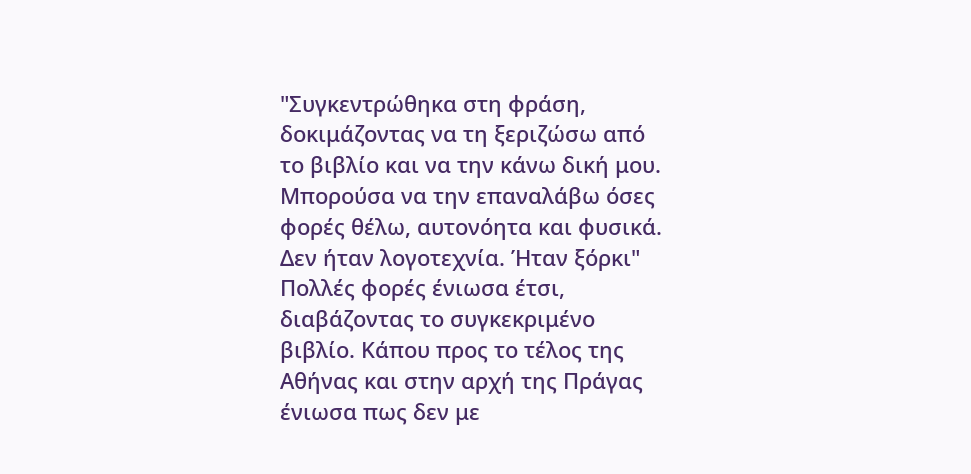"Συγκεντρώθηκα στη φράση, δοκιμάζοντας να τη ξεριζώσω από το βιβλίο και να την κάνω δική μου. Μπορούσα να την επαναλάβω όσες φορές θέλω, αυτονόητα και φυσικά. Δεν ήταν λογοτεχνία. Ήταν ξόρκι" Πολλές φορές ένιωσα έτσι, διαβάζοντας το συγκεκριμένο βιβλίο. Κάπου προς το τέλος της Αθήνας και στην αρχή της Πράγας ένιωσα πως δεν με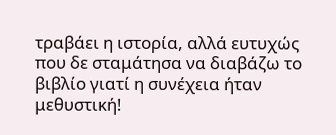τραβάει η ιστορία, αλλά ευτυχώς που δε σταμάτησα να διαβάζω το βιβλίο γιατί η συνέχεια ήταν μεθυστική!